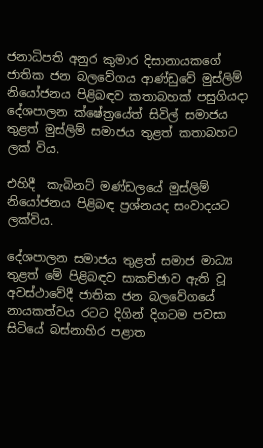ජනාධිපති අනුර කුමාර දිසානායකගේ ජාතික ජන බලවේගය ආණ්ඩුවේ මුස්ලිම් නියෝජනය පිළිබඳව කතාබහක් පසුගියදා දේශපාලන ක්ෂේත්‍රයේත් සිවිල් සමාජය තුළත් මුස්ලිම් සමාජය තුළත් කතාබහට ලක් විය.

එහිදී  කැබිනට් මණ්ඩලයේ මුස්ලිම් නියෝජනය පිළිබඳ ප්‍රශ්නයද සංවාදයට ලක්විය.

දේශපාලන සමාජය තුළත් සමාජ මාධ්‍ය තුළත් මේ පිළිබඳව සාකච්ඡාව ඇති වූ අවස්ථාවේදී ජාතික ජන බලවේගයේ නායකත්වය රටට දිගින් දිගටම පවසා සිටියේ බස්නාහිර පළාත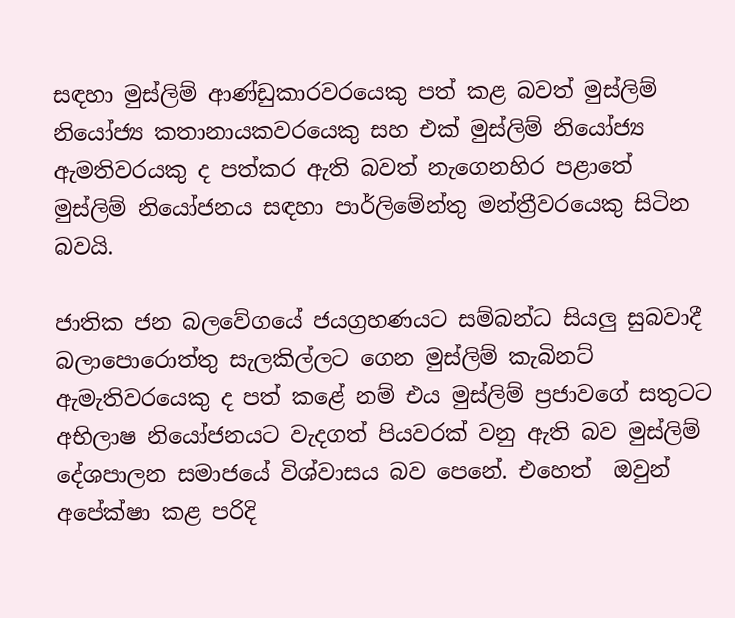සඳහා මුස්ලිම් ආණ්ඩුකාරවරයෙකු පත් කළ බවත් මුස්ලිම් නියෝජ්‍ය කතානායකවරයෙකු සහ එක් මුස්ලිම් නියෝජ්‍ය ඇමතිවරයකු ද පත්කර ඇති බවත් නැගෙනහිර පළාතේ මුස්ලිම් නියෝජනය සඳහා පාර්ලිමේන්තු මන්ත්‍රීවරයෙකු සිටින බවයි.

ජාතික ජන බලවේගයේ ජයග්‍රහණයට සම්බන්ධ සියලු සුබවාදී බලාපොරොත්තු සැලකිල්ලට ගෙන මුස්ලිම් කැබිනට් ඇමැතිවරයෙකු ද පත් කළේ නම් එය මුස්ලිම් ප්‍රජාවගේ සතුටට අභිලාෂ නියෝජනයට වැදගත් පියවරක් වනු ඇති බව මුස්ලිම් දේශපාලන සමාජයේ විශ්වාසය බව පෙනේ. එහෙත්  ඔවුන් අපේක්ෂා කළ පරිදි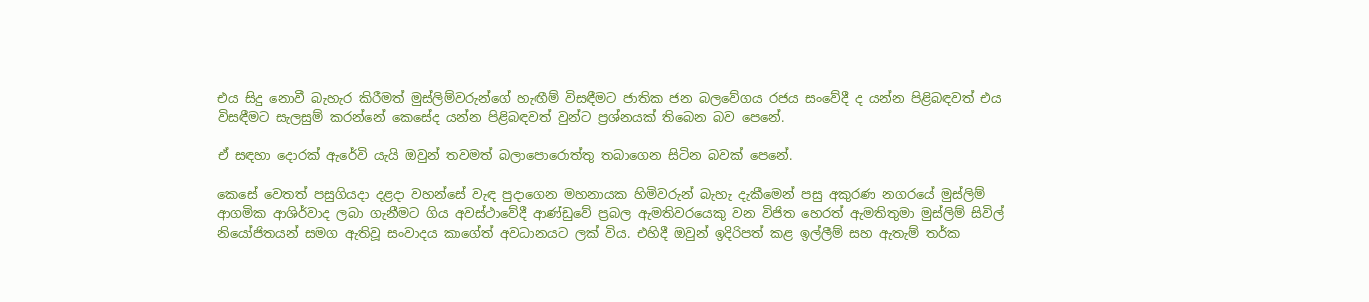එය සිදු නොවී බැහැර කිරීමත් මුස්ලිම්වරුන්ගේ හැඟීම් විසඳීමට ජාතික ජන බලවේගය රජය සංවේදී ද යන්න පිළිබඳවත් එය විසඳීමට සැලසුම් කරන්නේ කෙසේද යන්න පිළිබඳවත් වුන්ට ප්‍රශ්නයක් තිබෙන බව පෙනේ.

ඒ සඳහා දොරක් ඇරේවි යැයි ඔවුන් තවමත් බලාපොරොත්තු තබාගෙන සිටින බවක් පෙනේ.

කෙසේ වෙතත් පසුගියදා දළදා වහන්සේ වැඳ පුදාගෙන මහනායක හිමිවරුන් බැහැ දැකීමෙන් පසු අකුරණ නගරයේ මුස්ලිම් ආගමික ආශිර්වාද ලබා ගැනීමට ගිය අවස්ථාවේදී ආණ්ඩුවේ ප්‍රබල ඇමතිවරයෙකු වන විජිත හෙරත් ඇමතිතුමා මුස්ලිම් සිවිල් නියෝජිතයන් සමග ඇතිවූ සංවාදය කාගේත් අවධානයට ලක් විය. එහිදී ඔවුන් ඉදිරිපත් කළ ඉල්ලීම් සහ ඇතැම් තර්ක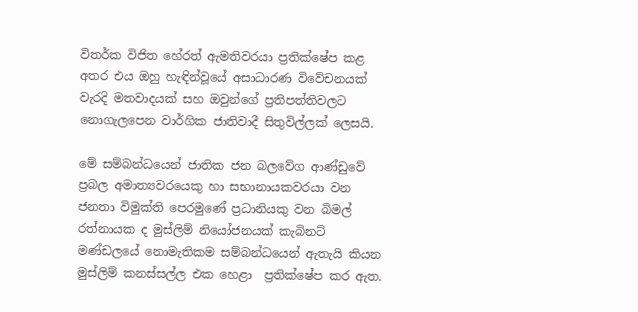විතර්ක විජිත හේරත් ඇමතිවරයා ප්‍රතික්ෂේප කළ අතර එය ඔහු හැඳින්වූයේ අසාධාරණ විවේචනයක් වැරදි මතවාදයක් සහ ඔවුන්ගේ ප්‍රතිපත්තිවලට නොගැලපෙන වාර්ගික ජාතිවාදී සිතුවිල්ලක් ලෙසයි.

මේ සම්බන්ධයෙන් ජාතික ජන බලවේග ආණ්ඩුවේ ප්‍රබල අමාත්‍යවරයෙකු හා සභානායකවරයා වන ජනතා විමුක්ති පෙරමුණේ ප්‍රධානියකු වන බිමල් රත්නායක ද මුස්ලිම් නියෝජනයක් කැබිනට් මණ්ඩලයේ නොමැතිකම සම්බන්ධයෙන් ඇතැයි කියන මුස්ලිම් කනස්සල්ල එක හෙළා  ප්‍රතික්ෂේප කර ඇත.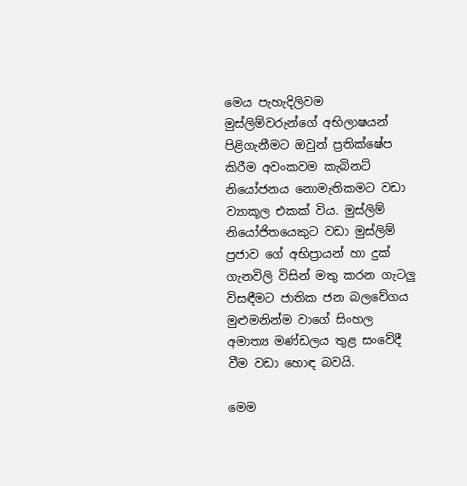මෙය පැහැදිලිවම මුස්ලිම්වරුන්ගේ අභිලාෂයන් පිළිගැනීමට ඔවුන් ප්‍රතික්ෂේප කිරීම අවංකවම කැබිනට් නියෝජනය නොමැතිකමට වඩා ව්‍යාකූල එකක් විය. මුස්ලිම් නියෝජිතයෙකුට වඩා මුස්ලිම් ප්‍රජාව ගේ අභිප්‍රායන් හා දුක් ගැනවිලි විසින් මතු කරන ගැටලු විසඳීමට ජාතික ජන බලවේගය මුළුමනින්ම වාගේ සිංහල අමාත්‍ය මණ්ඩලය තුළ සංවේදී වීම වඩා හොඳ බවයි.

මෙම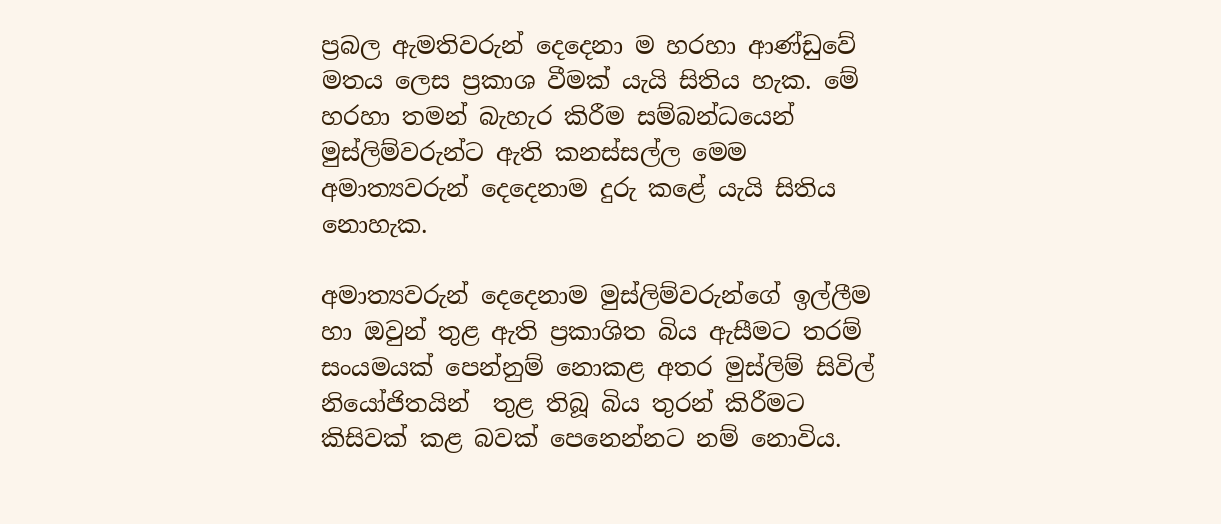ප්‍රබල ඇමතිවරුන් දෙදෙනා ම හරහා ආණ්ඩුවේ මතය ලෙස ප්‍රකාශ වීමක් යැයි සිතිය හැක. මේ හරහා තමන් බැහැර කිරීම සම්බන්ධයෙන් මුස්ලිම්වරුන්ට ඇති කනස්සල්ල මෙම අමාත්‍යවරුන් දෙදෙනාම දුරු කළේ යැයි සිතිය නොහැක.

අමාත්‍යවරුන් දෙදෙනාම මුස්ලිම්වරුන්ගේ ඉල්ලීම හා ඔවුන් තුළ ඇති ප්‍රකාශිත බිය ඇසීමට තරම් සංයමයක් පෙන්නුම් නොකළ අතර මුස්ලිම් සිවිල් නියෝජිතයින්  තුළ තිබූ බිය තුරන් කිරීමට කිසිවක් කළ බවක් පෙනෙන්නට නම් නොවිය.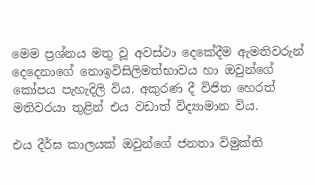මෙම ප්‍රශ්නය මතු වූ අවස්ථා දෙකේදීම ඇමතිවරුන් දෙදෙනාගේ නොඉවිසිලිමත්භාවය හා ඔවුන්ගේ කෝපය පැහැදිලි විය. අකුරණ දී විජිත හෙරත් මතිවරයා තුළින් එය වඩාත් විද්‍යාමාන විය.

එය දීර්ඝ කාලයක් ඔවුන්ගේ ජනතා විමුක්ති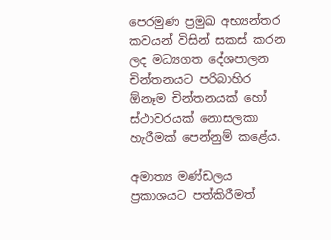පෙරමුණ ප්‍රමුඛ අභ්‍යන්තර කවයන් විසින් සකස් කරන ලද මධ්‍යගත දේශපාලන චින්තනයට පරිබාහිර ඕනෑම චින්තනයක් හෝ ස්ථාවරයක් නොසලකා හැරීමක් පෙන්නුම් කළේය.

අමාත්‍ය මණ්ඩලය ප්‍රකාශයට පත්කිරීමත්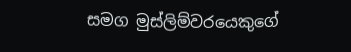සමග මුස්ලිම්වරයෙකුගේ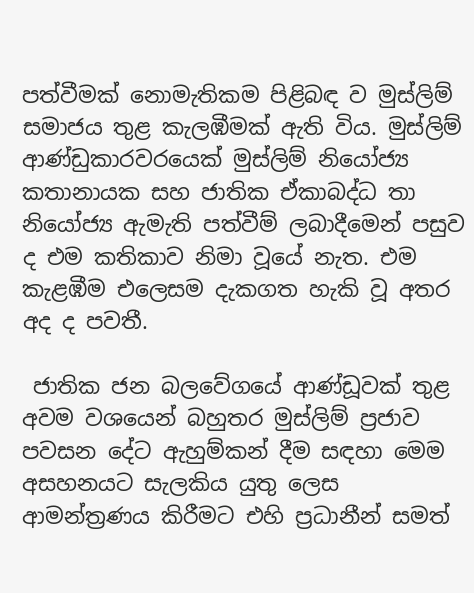පත්වීමක් නොමැතිකම පිළිබඳ ව මුස්ලිම් සමාජය තුළ කැලඹීමක් ඇති විය. මුස්ලිම් ආණ්ඩුකාරවරයෙක් මුස්ලිම් නියෝජ්‍ය කතානායක සහ ජාතික ඒකාබද්ධ තා නියෝජ්‍ය ඇමැති පත්වීම් ලබාදීමෙන් පසුව ද එම කතිකාව නිමා වූයේ නැත. එම කැළඹීම එලෙසම දැකගත හැකි වූ අතර අද ද පවතී.

 ජාතික ජන බලවේගයේ ආණ්ඩූවක් තුළ අවම වශයෙන් බහුතර මුස්ලිම් ප්‍රජාව පවසන දේට ඇහුම්කන් දීම සඳහා මෙම අසහනයට සැලකිය යුතු ලෙස ආමන්ත්‍රණය කිරීමට එහි ප්‍රධානීන් සමත්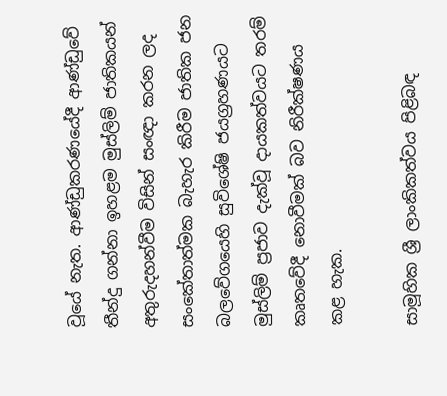වූයේ නැත. ආණ්ඩුකරණයේදී ආණ්ඩුවේ තීන්දු ගන්නා ඉහළම මුස්ලිම් ජාතිකයන් අතුරුදහන්වීම විසින් සංඥා කරන ලද සංකේතාත්මක බැහැර කිරීම ජාතික ජන බලවේගයෙහි සුවිශේෂි ජයග්‍රහණයට මුස්ලිම් ප්‍රජාව දැක්වූ දායකත්වයට තරම් කෘතවේදී නොවීමක් බව නිරීක්ෂණය කළ හැක.

සාමූහික ශ්‍රී ලාංකිකත්වය පිළිබඳ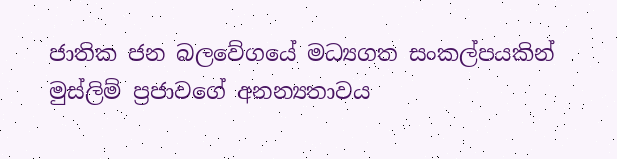ජාතික ජන බලවේගයේ මධ්‍යගත සංකල්පයකින් මුස්ලිම් ප්‍රජාවගේ අනන්‍යතාවය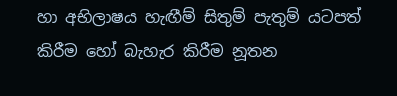හා අභිලාෂය හැඟීම් සිතුම් පැතුම් යටපත් කිරීම හෝ බැහැර කිරීම නූතන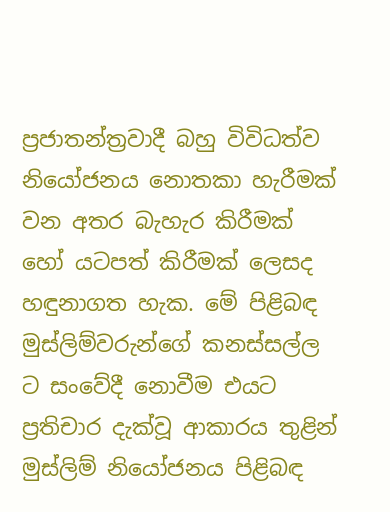ප්‍රජාතන්ත්‍රවාදී බහු විවිධත්ව නියෝජනය නොතකා හැරීමක් වන අතර බැහැර කිරීමක් හෝ යටපත් කිරීමක් ලෙසද හඳුනාගත හැක. මේ පිළිබඳ මුස්ලිම්වරුන්ගේ කනස්සල්ල ට සංවේදී නොවීම එයට ප්‍රතිචාර දැක්වූ ආකාරය තුළින් මුස්ලිම් නියෝජනය පිළිබඳ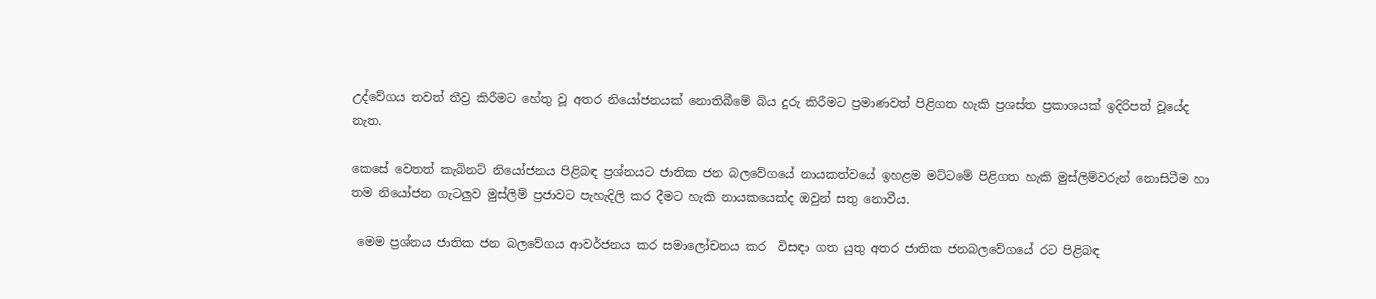උද්වේගය තවත් තීව්‍ර කිරීමට හේතු වූ අතර නියෝජනයක් නොතිබීමේ බිය දුරු කිරීමට ප්‍රමාණවත් පිළිගත හැකි ප්‍රශස්ත ප්‍රකාශයක් ඉදිරිපත් වූයේද නැත.

කෙසේ වෙතත් කැබිනට් නියෝජනය පිළිබඳ ප්‍රශ්නයට ජාතික ජන බලවේගයේ නායකත්වයේ ඉහළම මට්ටමේ පිළිගත හැකි මුස්ලිම්වරුන් නොසිටීම හා තම නියෝජන ගැටලුව මුස්ලිම් ප්‍රජාවට පැහැදිලි කර දීමට හැකි නායකයෙක්ද ඔවුන් සතු නොවීය.

 මෙම ප්‍රශ්නය ජාතික ජන බලවේගය ආවර්ජනය කර සමාලෝචනය කර  විසඳා ගත යුතු අතර ජාතික ජනබලවේගයේ රට පිළිබඳ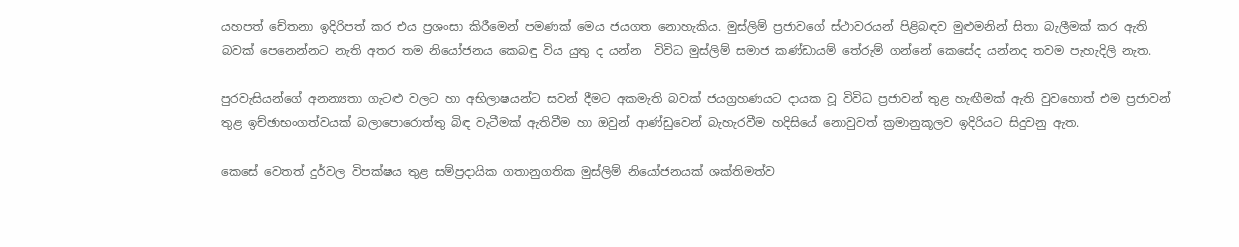යහපත් චේතනා ඉදිරිපත් කර එය ප්‍රශංසා කිරීමෙන් පමණක් මෙය ජයගත නොහැකිය. මුස්ලිම් ප්‍රජාවගේ ස්ථාවරයන් පිළිබඳව මුළුමනින් සිතා බැලීමක් කර ඇති බවක් පෙනෙන්නට නැති අතර තම නියෝජනය කෙබඳු විය යුතු ද යන්න  විවිධ මුස්ලිම් සමාජ කණ්ඩායම් තේරුම් ගන්නේ කෙසේද යන්නද තවම පැහැදිලි නැත.

පුරවැසියන්ගේ අනන්‍යතා ගැටළු වලට හා අභිලාෂයන්ට සවන් දීමට අකමැති බවක් ජයග්‍රහණයට දායක වූ විවිධ ප්‍රජාවන් තුළ හැඟීමක් ඇති වුවහොත් එම ප්‍රජාවන් තුළ ඉච්ඡාභංගත්වයක් බලාපොරොත්තු බිඳ වැටීමක් ඇතිවීම හා ඔවුන් ආණ්ඩුවෙන් බැහැරවීම හදිසියේ නොවුවත් ක්‍රමානුකූලව ඉදිරියට සිදුවනු ඇත.

කෙසේ වෙතත් දුර්වල විපක්ෂය තුළ සම්ප්‍රදායික ගතානුගතික මුස්ලිම් නියෝජනයක් ශක්තිමත්ව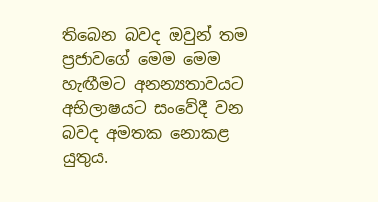තිබෙන බවද ඔවුන් තම ප්‍රජාවගේ මෙම මෙම හැඟීමට අනන්‍යතාවයට අභිලාෂයට සංවේදී වන බවද අමතක නොකළ යුතුය.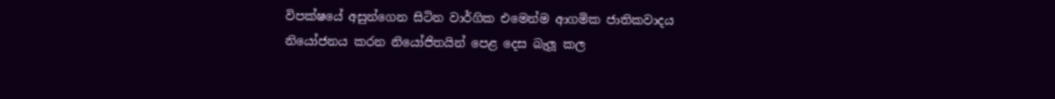විපක්ෂයේ අසුන්ගෙන සිටින වාර්ගික එමෙන්ම ආගමික ජාතිකවාදය නියෝජනය කරන නියෝජිතයින් පෙළ දෙස බැලූ කල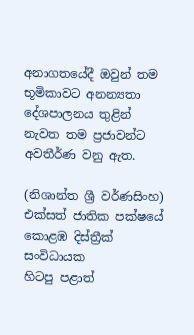අනාගතයේදී ඔවුන් තම භූමිකාවට අනන්‍යතා දේශපාලනය තුළින් නැවත තම ප්‍රජාවන්ට  අවතීර්ණ වනු ඇත.

(නිශාන්ත ශ්‍රී වර්ණසිංහ)
එක්සත් ජාතික පක්ෂයේ කොළඹ දිස්ත්‍රීක් සංවිධායක
හිටපු පළාත්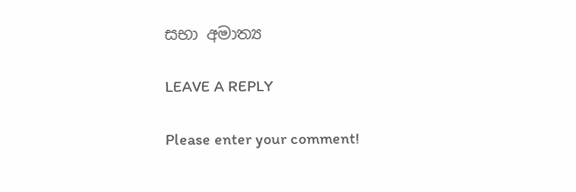සභා අමාත්‍ය

LEAVE A REPLY

Please enter your comment!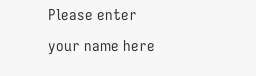Please enter your name here